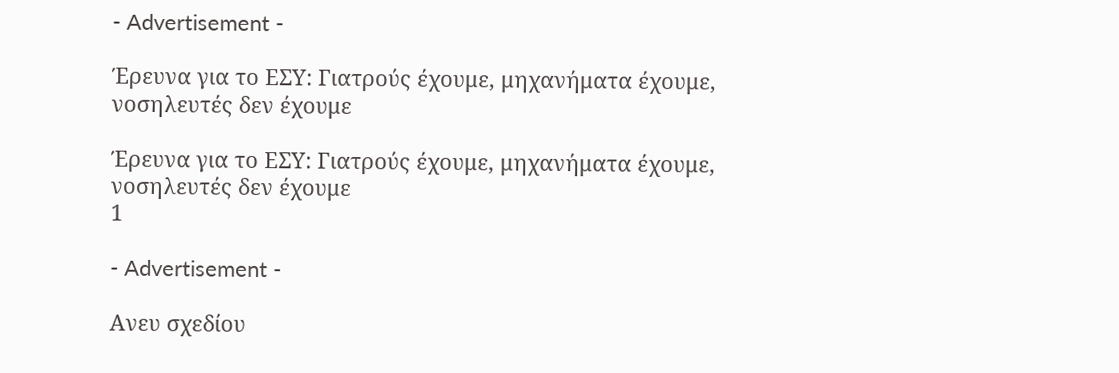- Advertisement -

Έρευνα για το ΕΣΥ: Γιατρούς έχουμε, μηχανήματα έχουμε, νοσηλευτές δεν έχουμε

Έρευνα για το ΕΣΥ: Γιατρούς έχουμε, μηχανήματα έχουμε, νοσηλευτές δεν έχουμε
1

- Advertisement -

Ανευ σχεδίου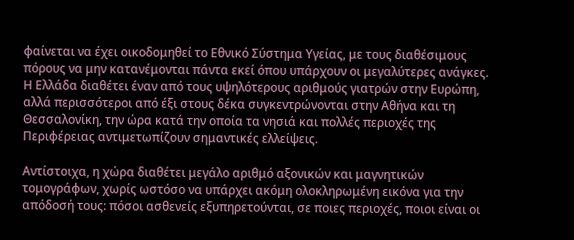φαίνεται να έχει οικοδομηθεί το Εθνικό Σύστημα Υγείας, με τους διαθέσιμους πόρους να μην κατανέμονται πάντα εκεί όπου υπάρχουν οι μεγαλύτερες ανάγκες. Η Ελλάδα διαθέτει έναν από τους υψηλότερους αριθμούς γιατρών στην Ευρώπη, αλλά περισσότεροι από έξι στους δέκα συγκεντρώνονται στην Αθήνα και τη Θεσσαλονίκη, την ώρα κατά την οποία τα νησιά και πολλές περιοχές της Περιφέρειας αντιμετωπίζουν σημαντικές ελλείψεις.

Αντίστοιχα, η χώρα διαθέτει μεγάλο αριθμό αξονικών και μαγνητικών τομογράφων, χωρίς ωστόσο να υπάρχει ακόμη ολοκληρωμένη εικόνα για την απόδοσή τους: πόσοι ασθενείς εξυπηρετούνται, σε ποιες περιοχές, ποιοι είναι οι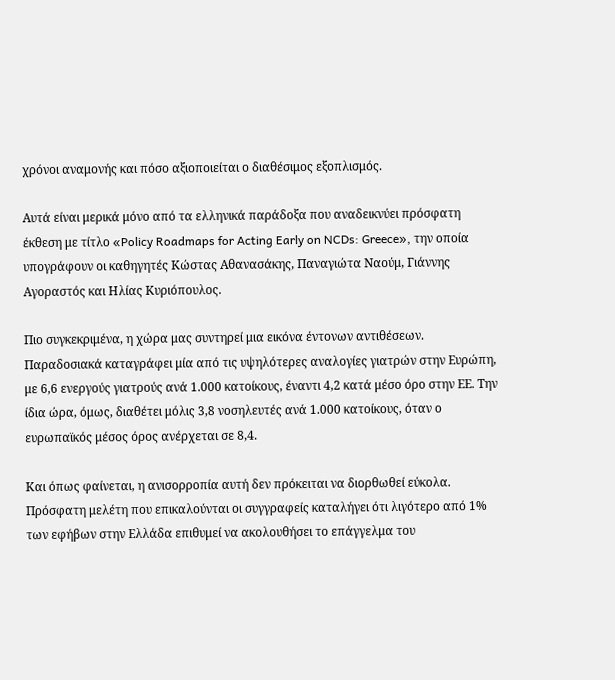χρόνοι αναμονής και πόσο αξιοποιείται ο διαθέσιμος εξοπλισμός.

Αυτά είναι μερικά μόνο από τα ελληνικά παράδοξα που αναδεικνύει πρόσφατη έκθεση με τίτλο «Policy Roadmaps for Acting Early on NCDs: Greece», την οποία υπογράφουν οι καθηγητές Κώστας Αθανασάκης, Παναγιώτα Ναούμ, Γιάννης Αγοραστός και Ηλίας Κυριόπουλος.

Πιο συγκεκριμένα, η χώρα μας συντηρεί μια εικόνα έντονων αντιθέσεων. Παραδοσιακά καταγράφει μία από τις υψηλότερες αναλογίες γιατρών στην Ευρώπη, με 6,6 ενεργούς γιατρούς ανά 1.000 κατοίκους, έναντι 4,2 κατά μέσο όρο στην ΕΕ. Την ίδια ώρα, όμως, διαθέτει μόλις 3,8 νοσηλευτές ανά 1.000 κατοίκους, όταν ο ευρωπαϊκός μέσος όρος ανέρχεται σε 8,4.

Και όπως φαίνεται, η ανισορροπία αυτή δεν πρόκειται να διορθωθεί εύκολα. Πρόσφατη μελέτη που επικαλούνται οι συγγραφείς καταλήγει ότι λιγότερο από 1% των εφήβων στην Ελλάδα επιθυμεί να ακολουθήσει το επάγγελμα του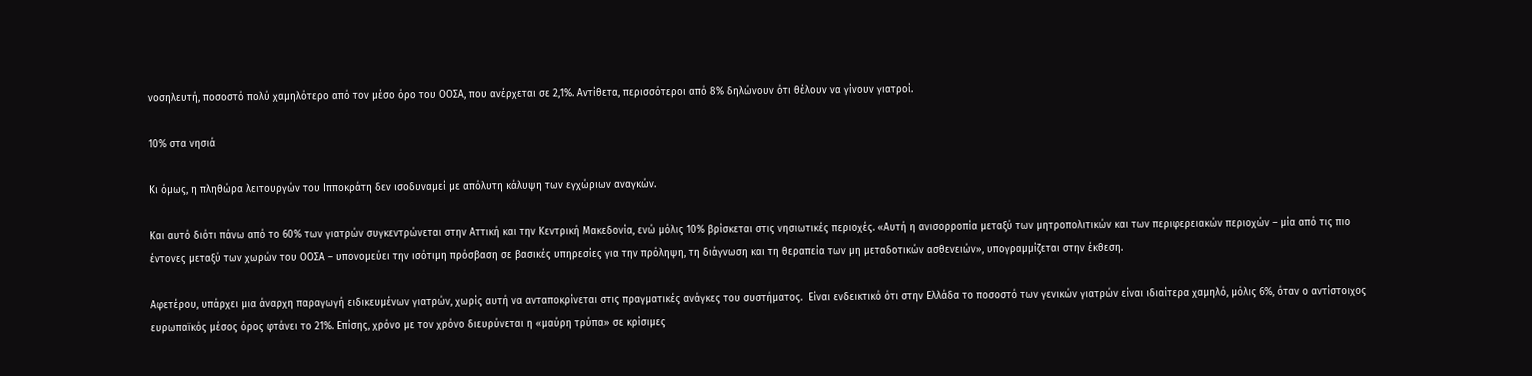νοσηλευτή, ποσοστό πολύ χαμηλότερο από τον μέσο όρο του ΟΟΣΑ, που ανέρχεται σε 2,1%. Αντίθετα, περισσότεροι από 8% δηλώνουν ότι θέλουν να γίνουν γιατροί.

10% στα νησιά

Κι όμως, η πληθώρα λειτουργών του Ιπποκράτη δεν ισοδυναμεί με απόλυτη κάλυψη των εγχώριων αναγκών.

Και αυτό διότι πάνω από το 60% των γιατρών συγκεντρώνεται στην Αττική και την Κεντρική Μακεδονία, ενώ μόλις 10% βρίσκεται στις νησιωτικές περιοχές. «Αυτή η ανισορροπία μεταξύ των μητροπολιτικών και των περιφερειακών περιοχών – μία από τις πιο έντονες μεταξύ των χωρών του ΟΟΣΑ – υπονομεύει την ισότιμη πρόσβαση σε βασικές υπηρεσίες για την πρόληψη, τη διάγνωση και τη θεραπεία των μη μεταδοτικών ασθενειών», υπογραμμίζεται στην έκθεση.

Αφετέρου, υπάρχει μια άναρχη παραγωγή ειδικευμένων γιατρών, χωρίς αυτή να ανταποκρίνεται στις πραγματικές ανάγκες του συστήματος.  Είναι ενδεικτικό ότι στην Ελλάδα το ποσοστό των γενικών γιατρών είναι ιδιαίτερα χαμηλό, μόλις 6%, όταν ο αντίστοιχος ευρωπαϊκός μέσος όρος φτάνει το 21%. Επίσης, χρόνο με τον χρόνο διευρύνεται η «μαύρη τρύπα» σε κρίσιμες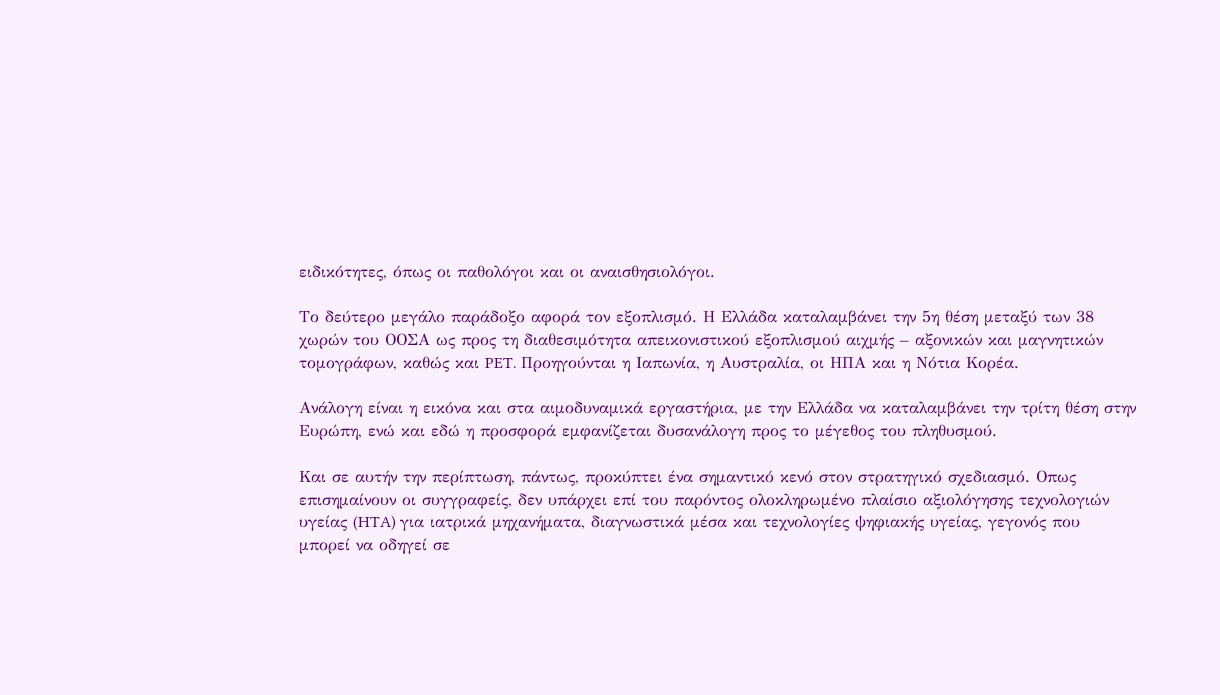ειδικότητες, όπως οι παθολόγοι και οι αναισθησιολόγοι.

Το δεύτερο μεγάλο παράδοξο αφορά τον εξοπλισμό. Η Ελλάδα καταλαμβάνει την 5η θέση μεταξύ των 38 χωρών του ΟΟΣΑ ως προς τη διαθεσιμότητα απεικονιστικού εξοπλισμού αιχμής – αξονικών και μαγνητικών τομογράφων, καθώς και PET. Προηγούνται η Ιαπωνία, η Αυστραλία, οι ΗΠΑ και η Νότια Κορέα.

Ανάλογη είναι η εικόνα και στα αιμοδυναμικά εργαστήρια, με την Ελλάδα να καταλαμβάνει την τρίτη θέση στην Ευρώπη, ενώ και εδώ η προσφορά εμφανίζεται δυσανάλογη προς το μέγεθος του πληθυσμού.

Και σε αυτήν την περίπτωση, πάντως, προκύπτει ένα σημαντικό κενό στον στρατηγικό σχεδιασμό. Οπως επισημαίνουν οι συγγραφείς, δεν υπάρχει επί του παρόντος ολοκληρωμένο πλαίσιο αξιολόγησης τεχνολογιών υγείας (HTA) για ιατρικά μηχανήματα, διαγνωστικά μέσα και τεχνολογίες ψηφιακής υγείας, γεγονός που μπορεί να οδηγεί σε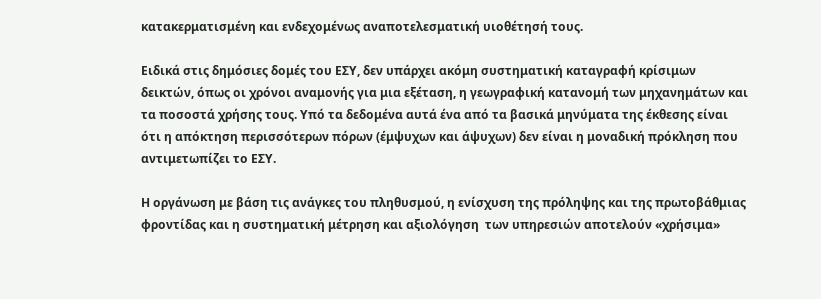κατακερματισμένη και ενδεχομένως αναποτελεσματική υιοθέτησή τους.

Ειδικά στις δημόσιες δομές του ΕΣΥ, δεν υπάρχει ακόμη συστηματική καταγραφή κρίσιμων δεικτών, όπως οι χρόνοι αναμονής για μια εξέταση, η γεωγραφική κατανομή των μηχανημάτων και τα ποσοστά χρήσης τους. Υπό τα δεδομένα αυτά ένα από τα βασικά μηνύματα της έκθεσης είναι ότι η απόκτηση περισσότερων πόρων (έμψυχων και άψυχων) δεν είναι η μοναδική πρόκληση που αντιμετωπίζει το ΕΣΥ.

Η οργάνωση με βάση τις ανάγκες του πληθυσμού, η ενίσχυση της πρόληψης και της πρωτοβάθμιας φροντίδας και η συστηματική μέτρηση και αξιολόγηση  των υπηρεσιών αποτελούν «χρήσιμα»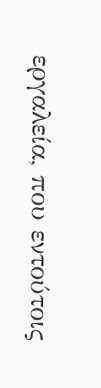εργαλεία, που εντούτοις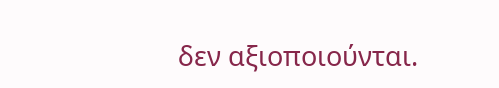δεν αξιοποιούνται.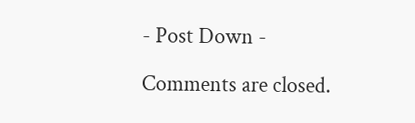- Post Down -

Comments are closed.